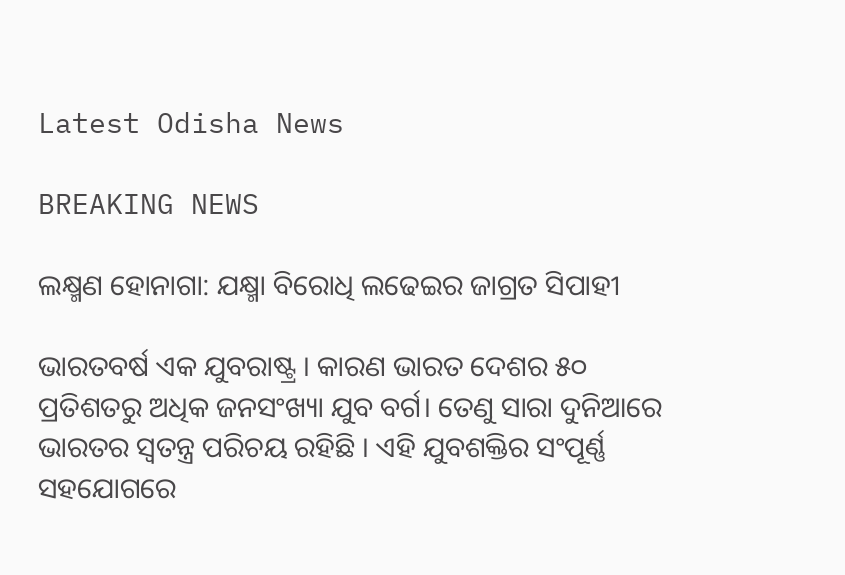Latest Odisha News

BREAKING NEWS

ଲକ୍ଷ୍ମଣ ହୋନାଗା: ଯକ୍ଷ୍ମା ବିରୋଧି ଲଢେଇର ଜାଗ୍ରତ ସିପାହୀ

ଭାରତବର୍ଷ ଏକ ଯୁବରାଷ୍ଟ୍ର । କାରଣ ଭାରତ ଦେଶର ୫୦ ପ୍ରତିଶତରୁ ଅଧିକ ଜନସଂଖ୍ୟା ଯୁବ ବର୍ଗ। ତେଣୁ ସାରା ଦୁନିଆରେ ଭାରତର ସ୍ୱତନ୍ତ୍ର ପରିଚୟ ରହିଛି । ଏହି ଯୁବଶକ୍ତିର ସଂପୂର୍ଣ୍ଣ ସହଯୋଗରେ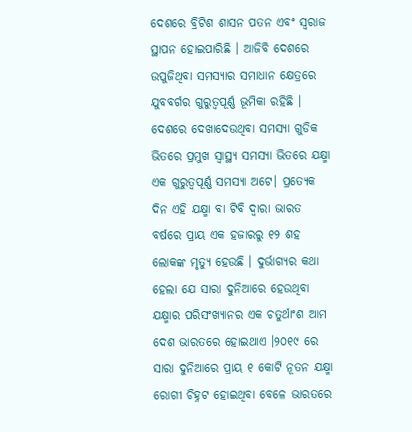ଦେଶରେ ବ୍ରିଟିଶ ଶାସନ ପତନ ଏବଂ ସ୍ୱରାଜ ସ୍ଥାପନ ହୋଇପାରିଛି । ଆଜିବି ଦେଶରେ ଉପୁଜିଥିବା ସମସ୍ୟାର ସମାଧାନ କ୍ଷେତ୍ରରେ ଯୁବବର୍ଗର ଗୁରୁତ୍ୱପୂର୍ଣ୍ଣ ଭୂମିକା ରହିଛି । ଦେଶରେ ଦେଖାଦେଉଥିବା ସମସ୍ୟା ଗୁଡିକ ଭିତରେ ପ୍ରମୁଖ ସ୍ୱାସ୍ଥ୍ୟ ସମସ୍ୟା ଭିତରେ ଯକ୍ଷ୍ମା ଏକ ଗୁରୁତ୍ବପୂର୍ଣ୍ଣ ସମସ୍ୟା ଅଟେ। ପ୍ରତ୍ୟେକ ଦିନ ଏହି ଯକ୍ଷ୍ମା ବା ଟିବି ଦ୍ୱାରା ଭାରତ ବର୍ଷରେ ପ୍ରାୟ ଏକ ହଜାରରୁ ୧୨ ଶହ ଲୋକଙ୍କ ମୃତ୍ୟୁ ହେଉଛି । ଦୁର୍ଭାଗ୍ୟର କଥା ହେଲା ଯେ ସାରା ଦୁନିଆରେ ହେଉଥିବା ଯକ୍ଷ୍ମାର ପରିସଂଖ୍ୟାନର ଏକ ଚତୁର୍ଥାଂଶ ଆମ ଦେଶ ଭାରତରେ ହୋଇଥାଏ ।୨୦୧୯ ରେ ସାରା ଦୁନିଆରେ ପ୍ରାୟ ୧ କୋଟି ନୂତନ ଯକ୍ଷ୍ମା ରୋଗୀ ଚିହ୍ନଟ ହୋଇଥିବା ବେଳେ ଭାରତରେ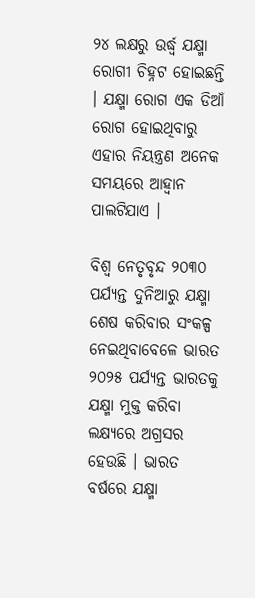୨୪ ଲକ୍ଷରୁ ଉର୍ଦ୍ଧ୍ୱ ଯକ୍ଷ୍ମା ରୋଗୀ ଚିହ୍ନଟ ହୋଇଛନ୍ତି । ଯକ୍ଷ୍ମା ରୋଗ ଏକ ଡିଆଁ ରୋଗ ହୋଇଥିବାରୁ ଏହାର ନିୟନ୍ତ୍ରଣ ଅନେକ ସମୟରେ ଆହ୍ୱାନ ପାଲଟିଯାଏ ।

ବିଶ୍ୱ ନେତୃବୃନ୍ଦ ୨୦୩୦ ପର୍ଯ୍ୟନ୍ତ ଦୁନିଆରୁ ଯକ୍ଷ୍ମା ଶେଷ କରିବାର ସଂକଳ୍ପ ନେଇଥିବାବେଳେ ଭାରତ ୨୦୨୫ ପର୍ଯ୍ୟନ୍ତ ଭାରତକୁ ଯକ୍ଷ୍ମା ମୁକ୍ତ କରିବା ଲକ୍ଷ୍ୟରେ ଅଗ୍ରସର ହେଉଛି । ଭାରତ ବର୍ଷରେ ଯକ୍ଷ୍ମା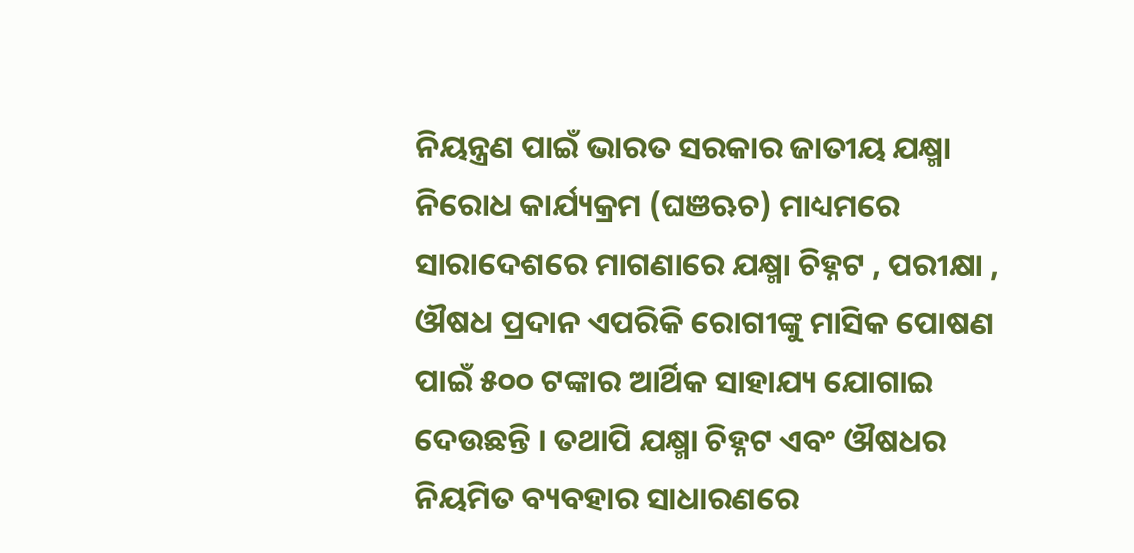ନିୟନ୍ତ୍ରଣ ପାଇଁ ଭାରତ ସରକାର ଜାତୀୟ ଯକ୍ଷ୍ମା ନିରୋଧ କାର୍ଯ୍ୟକ୍ରମ (ଘଞଋଚ) ମାଧ୍ୟମରେ ସାରାଦେଶରେ ମାଗଣାରେ ଯକ୍ଷ୍ମା ଚିହ୍ନଟ , ପରୀକ୍ଷା , ଔଷଧ ପ୍ରଦାନ ଏପରିକି ରୋଗୀଙ୍କୁ ମାସିକ ପୋଷଣ ପାଇଁ ୫୦୦ ଟଙ୍କାର ଆର୍ଥିକ ସାହାଯ୍ୟ ଯୋଗାଇ ଦେଉଛନ୍ତି । ତଥାପି ଯକ୍ଷ୍ମା ଚିହ୍ନଟ ଏବଂ ଔଷଧର ନିୟମିତ ବ୍ୟବହାର ସାଧାରଣରେ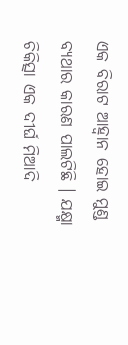ଏକ ବିରାଟ ଆହ୍ୱାନ ହୋଇ ମୁଣ୍ଡ ବ୍ୟଥାର କାରଣ ପାଲଟିଛି । ଯକ୍ଷ୍ମା ଚିକିତ୍ସା ଏକ ଦୀର୍ଘ ମିଆଦି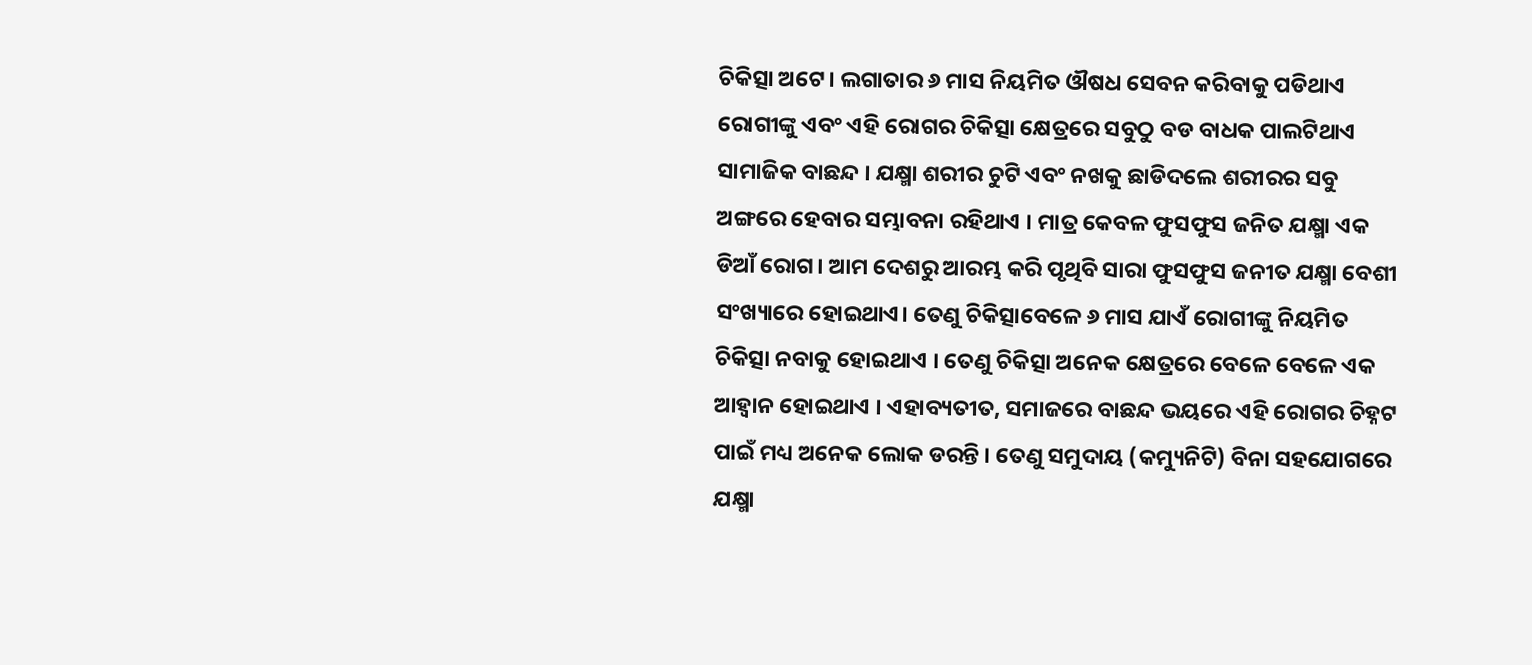ଚିକିତ୍ସା ଅଟେ। ଲଗାତାର ୬ ମାସ ନିୟମିତ ଔଷଧ ସେବନ କରିବାକୁ ପଡିଥାଏ ରୋଗୀଙ୍କୁ ଏବଂ ଏହି ରୋଗର ଚିକିତ୍ସା କ୍ଷେତ୍ରରେ ସବୁଠୁ ବଡ ବାଧକ ପାଲଟିଥାଏ ସାମାଜିକ ବାଛନ୍ଦ । ଯକ୍ଷ୍ମା ଶରୀର ଚୁଟି ଏବଂ ନଖକୁ ଛାଡିଦଲେ ଶରୀରର ସବୁ ଅଙ୍ଗରେ ହେବାର ସମ୍ଭାବନା ରହିଥାଏ । ମାତ୍ର କେବଳ ଫୁସଫୁସ ଜନିତ ଯକ୍ଷ୍ମା ଏକ ଡିଆଁ ରୋଗ। ଆମ ଦେଶରୁ ଆରମ୍ଭ କରି ପୃଥିବି ସାରା ଫୁସଫୁସ ଜନୀତ ଯକ୍ଷ୍ମା ବେଶୀ ସଂଖ୍ୟାରେ ହୋଇଥାଏ। ତେଣୁ ଚିକିତ୍ସାବେଳେ ୬ ମାସ ଯାଏଁ ରୋଗୀଙ୍କୁ ନିୟମିତ ଚିକିତ୍ସା ନବାକୁ ହୋଇଥାଏ । ତେଣୁ ଚିକିତ୍ସା ଅନେକ କ୍ଷେତ୍ରରେ ବେଳେ ବେଳେ ଏକ ଆହ୍ବାନ ହୋଇଥାଏ । ଏହାବ୍ୟତୀତ, ସମାଜରେ ବାଛନ୍ଦ ଭୟରେ ଏହି ରୋଗର ଚିହ୍ନଟ ପାଇଁ ମଧ୍ୟ ଅନେକ ଲୋକ ଡରନ୍ତି । ତେଣୁ ସମୁଦାୟ (କମ୍ୟୁନିଟି) ବିନା ସହଯୋଗରେ ଯକ୍ଷ୍ମା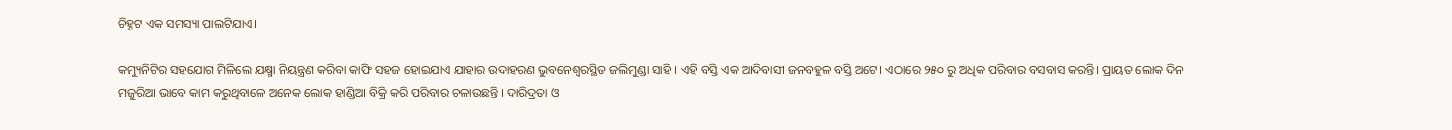ଚିହ୍ନଟ ଏକ ସମସ୍ୟା ପାଲଟିଯାଏ।

କମ୍ୟୁନିଟିର ସହଯୋଗ ମିଳିଲେ ଯକ୍ଷ୍ମା ନିୟନ୍ତ୍ରଣ କରିବା କାଫି ସହଜ ହୋଇଯାଏ ଯାହାର ଉଦାହରଣ ଭୁବନେଶ୍ୱରସ୍ଥିତ ଜଲିମୁଣ୍ଡା ସାହି । ଏହି ବସ୍ତି ଏକ ଆଦିବାସୀ ଜନବହୁଳ ବସ୍ତି ଅଟେ। ଏଠାରେ ୨୫୦ ରୁ ଅଧିକ ପରିବାର ବସବାସ କରନ୍ତି। ପ୍ରାୟତ ଲୋକ ଦିନ ମଜୁରିଆ ଭାବେ କାମ କରୁଥିବାଳେ ଅନେକ ଲୋକ ହାଣ୍ଡିଆ ବିକ୍ରି କରି ପରିବାର ଚଳାଉଛନ୍ତି । ଦାରିଦ୍ରତା ଓ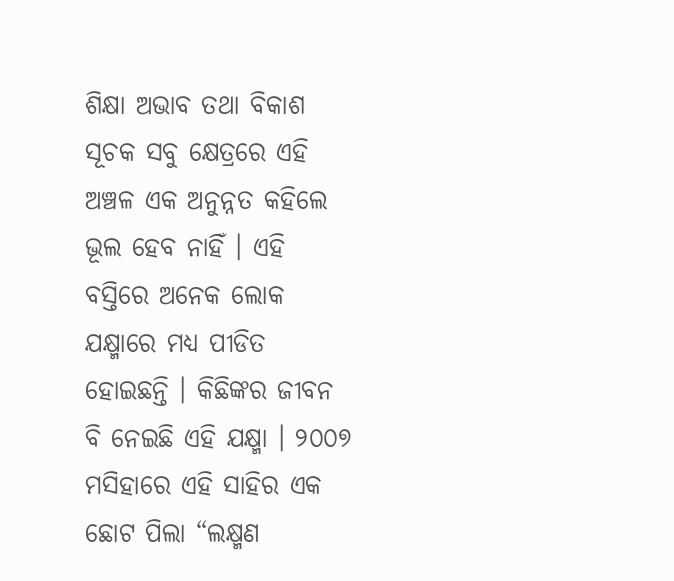ଶିକ୍ଷା ଅଭାବ ତଥା ବିକାଶ ସୂଚକ ସବୁ କ୍ଷେତ୍ରରେ ଏହି ଅଞ୍ଚଳ ଏକ ଅନୁନ୍ନତ କହିଲେ ଭୂଲ ହେବ ନାହିଁ । ଏହି ବସ୍ତିରେ ଅନେକ ଲୋକ ଯକ୍ଷ୍ମାରେ ମଧ୍ୟ ପୀଡିତ ହୋଇଛନ୍ତି । କିଛିଙ୍କର ଜୀବନ ବି ନେଇଛି ଏହି ଯକ୍ଷ୍ମା । ୨୦୦୭ ମସିହାରେ ଏହି ସାହିର ଏକ ଛୋଟ ପିଲା “ଲକ୍ଷ୍ମଣ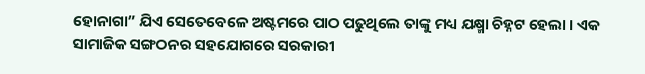ହୋନାଗା” ଯିଏ ସେତେବେଳେ ଅଷ୍ଟମରେ ପାଠ ପଢୁଥିଲେ ତାଙ୍କୁ ମଧ୍ୟ ଯକ୍ଷ୍ମା ଚିହ୍ନଟ ହେଲା । ଏକ ସାମାଜିକ ସଙ୍ଗଠନର ସହଯୋଗରେ ସରକାରୀ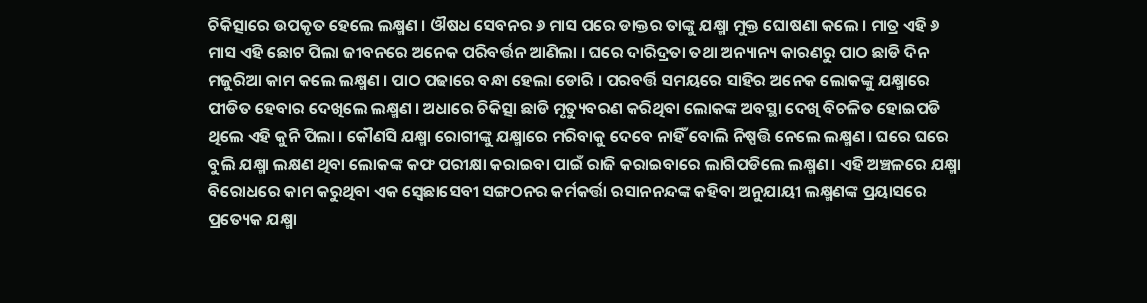ଚିକିତ୍ସାରେ ଉପକୃତ ହେଲେ ଲକ୍ଷ୍ମଣ । ଔଷଧ ସେବନର ୬ ମାସ ପରେ ଡାକ୍ତର ତାଙ୍କୁ ଯକ୍ଷ୍ମା ମୁକ୍ତ ଘୋଷଣା କଲେ । ମାତ୍ର ଏହି ୬ ମାସ ଏହି ଛୋଟ ପିଲା ଜୀବନରେ ଅନେକ ପରିବର୍ତ୍ତନ ଆଣିଲା । ଘରେ ଦାରିଦ୍ରତା ତଥା ଅନ୍ୟାନ୍ୟ କାରଣରୁ ପାଠ ଛାଡି ଦିନ ମଜୁରିଆ କାମ କଲେ ଲକ୍ଷ୍ମଣ । ପାଠ ପଢାରେ ବନ୍ଧା ହେଲା ଡୋରି । ପରବର୍ତ୍ତି ସମୟରେ ସାହିର ଅନେକ ଲୋକଙ୍କୁ ଯକ୍ଷ୍ମାରେ ପୀଡିତ ହେବାର ଦେଖିଲେ ଲକ୍ଷ୍ମଣ । ଅଧାରେ ଚିକିତ୍ସା ଛାଡି ମୃତ୍ୟୁବରଣ କରିଥିବା ଲୋକଙ୍କ ଅବସ୍ଥା ଦେଖି ବିଚଳିତ ହୋଇପଡି ଥିଲେ ଏହି କୁନି ପିଲା । କୌଣସି ଯକ୍ଷ୍ମା ରୋଗୀଙ୍କୁ ଯକ୍ଷ୍ମାରେ ମରିବାକୁ ଦେବେ ନାହିଁ ବୋଲି ନିଷ୍ପତ୍ତି ନେଲେ ଲକ୍ଷ୍ମଣ । ଘରେ ଘରେ ବୁଲି ଯକ୍ଷ୍ମା ଲକ୍ଷଣ ଥିବା ଲୋକଙ୍କ କଫ ପରୀକ୍ଷା କରାଇବା ପାଇଁ ରାଜି କରାଇବାରେ ଲାଗିପଡିଲେ ଲକ୍ଷ୍ମଣ। ଏହି ଅଞ୍ଚଳରେ ଯକ୍ଷ୍ମା ବିରୋଧରେ କାମ କରୁଥିବା ଏକ ସ୍ୱେଛାସେବୀ ସଙ୍ଗଠନର କର୍ମକର୍ତ୍ତା ରସାନନନ୍ଦଙ୍କ କହିବା ଅନୁଯାୟୀ ଲକ୍ଷ୍ମଣଙ୍କ ପ୍ରୟାସରେ ପ୍ରତ୍ୟେକ ଯକ୍ଷ୍ମା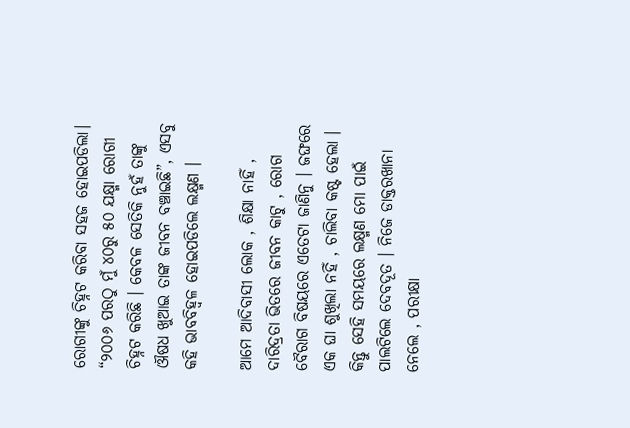ରୋଗୀଙ୍କୁ ଚିହ୍ନଟ କରିବା ସହଜ ହୋଇପଡିଲା। “୨୦୦୬ ପରଠୁ ମୁଁ ୪୦ରୁ ୫୦ ଯକ୍ଷ୍ମା ରୋଗୀ ଚିହ୍ନଟ କରିଛି । କେବଳ ସେତିକି ନୁହଁ ତାଙ୍କୁ ଔଷଧ ଖୁଆଇ ତାଙ୍କ ଜୀବନ ବଞ୍ଚାଇଛି”, ଏସବୁ କହି ଭାବବିହ୍ୱଳ ହୋଇପଡିଲେ ଲକ୍ଷ୍ମଣ ।

ଆମେ ଆଦିବାସୀ ଲୋକ , ଶିକ୍ଷା ନାହିଁ , ଦାରିଦ୍ରତା ଭିତରେ ଜୀବନ କାଟୁ , ରୋଗ ବୈରାଗ ବିଷୟରେ ଏତେଟା ଜାଣିନୁ । ଜଙ୍ଘରେ ଏକ ଘା ଶୁଖିଲା ନହିଁ , ଚାଲିବା କଷ୍ଟ ହେଲା । କିନ୍ତୁ ସେହି ସମୟରେ ଲକ୍ଷ୍ମଣ ମୋ ପାଇଁ ପାଲଟିଲେ ଦେବଦୂତ । ନିଜେ ଡାକ୍ତରଖାନା ନେଲେ , ପରୀକ୍ଷା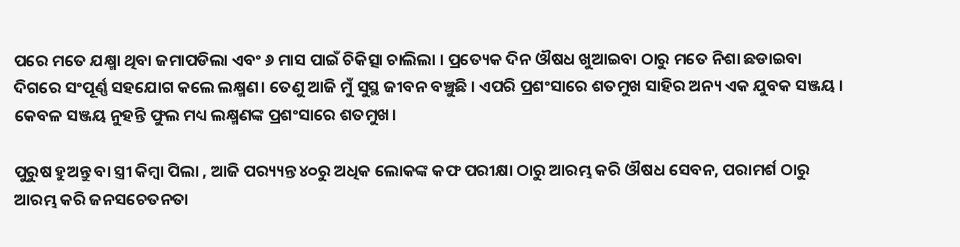ପରେ ମତେ ଯକ୍ଷ୍ମା ଥିବା ଜମାପଡିଲା ଏବଂ ୬ ମାସ ପାଇଁ ଚିକିତ୍ସା ଚାଲିଲା । ପ୍ରତ୍ୟେକ ଦିନ ଔଷଧ ଖୁଆଇବା ଠାରୁ ମତେ ନିଶା ଛଡାଇବା ଦିଗରେ ସଂପୂର୍ଣ୍ଣ ସହଯୋଗ କଲେ ଲକ୍ଷ୍ମଣ। ତେଣୁ ଆଜି ମୁଁ ସୁସ୍ଥ ଜୀବନ ବଞ୍ଚୁଛି । ଏପରି ପ୍ରଶଂସାରେ ଶତମୁଖ ସାହିର ଅନ୍ୟ ଏକ ଯୁବକ ସଞ୍ଜୟ । କେବଳ ସଞ୍ଜୟ ନୁହନ୍ତି ଫୁଲ ମଧ୍ୟ ଲକ୍ଷ୍ମଣଙ୍କ ପ୍ରଶଂସାରେ ଶତମୁଖ।

ପୁରୁଷ ହୁଅନ୍ତୁ ବା ସ୍ତ୍ରୀ କିମ୍ବା ପିଲା , ଆଜି ପର‌୍ୟ୍ୟନ୍ତ ୪୦ରୁ ଅଧିକ ଲୋକଙ୍କ କଫ ପରୀକ୍ଷା ଠାରୁ ଆରମ୍ଭ କରି ଔଷଧ ସେବନ, ପରାମର୍ଶ ଠାରୁ ଆରମ୍ଭ କରି ଜନସଚେତନତା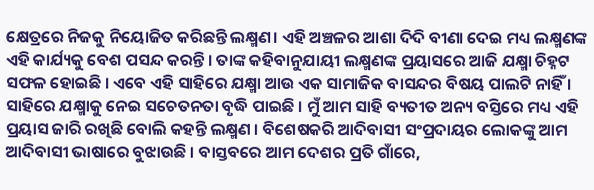କ୍ଷେତ୍ରରେ ନିଜକୁ ନିୟୋଜିତ କରିଛନ୍ତି ଲକ୍ଷ୍ମଣ। ଏହି ଅଞ୍ଚଳର ଆଶା ଦିଦି ବୀଣା ଦେଇ ମଧ୍ୟ ଲକ୍ଷ୍ମଣଙ୍କ ଏହି କାର୍ଯ୍ୟକୁ ବେଶ ପସନ୍ଦ କରନ୍ତି । ତାଙ୍କ କହିବାନୁଯାୟୀ ଲକ୍ଷ୍ମଣଙ୍କ ପ୍ରୟାସରେ ଆଜି ଯକ୍ଷ୍ମା ଚିହ୍ନଟ ସଫଳ ହୋଇଛି । ଏବେ ଏହି ସାହିରେ ଯକ୍ଷ୍ମା ଆଉ ଏକ ସାମାଜିକ ବାସନ୍ଦର ବିଷୟ ପାଲଟି ନାହିଁ । ସାହିରେ ଯକ୍ଷ୍ମାକୁ ନେଇ ସଚେତନତା ବୃଦ୍ଧି ପାଇଛି । ମୁଁ ଆମ ସାହି ବ୍ୟତୀତ ଅନ୍ୟ ବସ୍ତିରେ ମଧ୍ୟ ଏହି ପ୍ରୟାସ ଜାରି ରଖିଛି ବୋଲି କହନ୍ତି ଲକ୍ଷ୍ମଣ । ବିଶେଷକରି ଆଦିବାସୀ ସଂପ୍ରଦାୟର ଲୋକଙ୍କୁ ଆମ ଆଦିବାସୀ ଭାଷାରେ ବୁଝାଉଛି । ବାସ୍ତବରେ ଆମ ଦେଶର ପ୍ରତି ଗାଁରେ,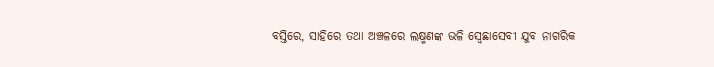ବସ୍ତିରେ, ସାହିରେ ତଥା ଅଞ୍ଚଳରେ ଲକ୍ଷ୍ମଣଙ୍କ ଭଳି ସ୍ୱେଛାସେବୀ ଯୁବ ନାଗରିକ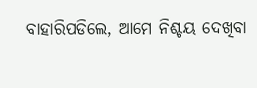ବାହାରିପଡିଲେ, ଆମେ ନିଶ୍ଚୟ ଦେଖିବା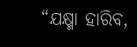“ଯକ୍ଷ୍ମା ହାରିବ,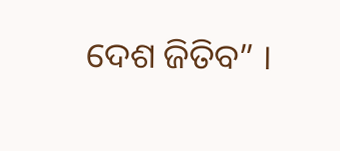ଦେଶ ଜିତିବ” ।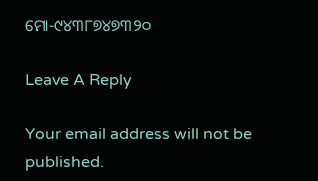ମୋ-୯୪୩୮୭୪୭୩୨୦

Leave A Reply

Your email address will not be published.